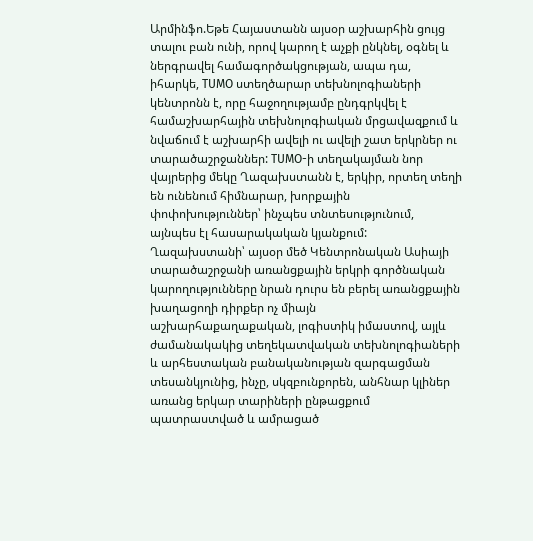Արմինֆո.Եթե Հայաստանն այսօր աշխարհին ցույց տալու բան ունի, որով կարող է աչքի ընկնել, օգնել և ներգրավել համագործակցության, ապա դա, իհարկե, TUMO ստեղծարար տեխնոլոգիաների կենտրոնն է, որը հաջողությամբ ընդգրկվել է համաշխարհային տեխնոլոգիական մրցավազքում և նվաճում է աշխարհի ավելի ու ավելի շատ երկրներ ու տարածաշրջաններ: TUMO-ի տեղակայման նոր վայրերից մեկը Ղազախստանն է, երկիր, որտեղ տեղի են ունենում հիմնարար, խորքային փոփոխություններ՝ ինչպես տնտեսությունում, այնպես էլ հասարակական կյանքում:
Ղազախստանի՝ այսօր մեծ Կենտրոնական Ասիայի տարածաշրջանի առանցքային երկրի գործնական կարողությունները նրան դուրս են բերել առանցքային խաղացողի դիրքեր ոչ միայն աշխարհաքաղաքական, լոգիստիկ իմաստով, այլև ժամանակակից տեղեկատվական տեխնոլոգիաների և արհեստական բանականության զարգացման տեսանկյունից, ինչը, սկզբունքորեն, անհնար կլիներ առանց երկար տարիների ընթացքում պատրաստված և ամրացած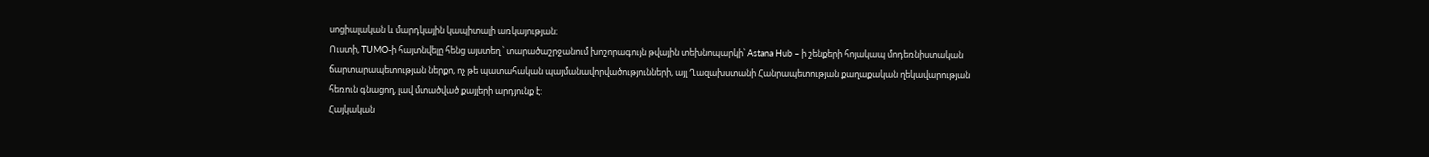սոցիալական և մարդկային կապիտալի առկայության։
Ուստի, TUMO-ի հայտնվելը հենց այստեղ ՝ տարածաշրջանում խոշորագույն թվային տեխնոպարկի՝ Astana Hub – ի շենքերի հոյակապ մոդեռնիստական ճարտարապետության ներքո, ոչ թե պատահական պայմանավորվածությունների, այլ Ղազախստանի Հանրապետության քաղաքական ղեկավարության հեռուն գնացող, լավ մտածված քայլերի արդյունք է:
Հայկական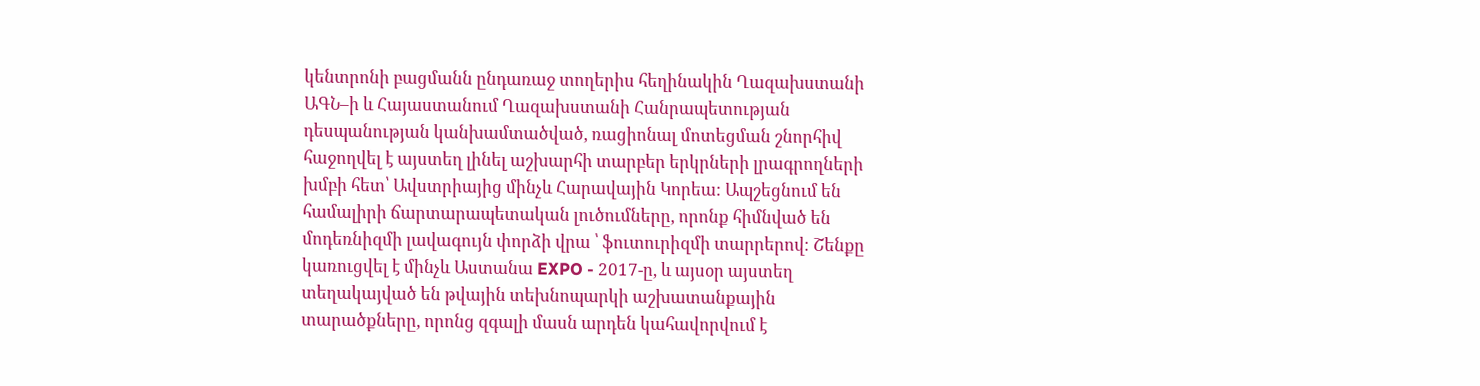կենտրոնի բացմանն ընդառաջ տողերիս հեղինակին Ղազախստանի ԱԳՆ–ի և Հայաստանում Ղազախստանի Հանրապետության դեսպանության կանխամտածված, ռացիոնալ մոտեցման շնորհիվ հաջողվել է այստեղ լինել աշխարհի տարբեր երկրների լրագրողների խմբի հետ՝ Ավստրիայից մինչև Հարավային Կորեա: Ապշեցնում են համալիրի ճարտարապետական լուծումները, որոնք հիմնված են մոդեռնիզմի լավագույն փորձի վրա ՝ ֆուտուրիզմի տարրերով։ Շենքը կառուցվել է մինչև Աստանա EXPO - 2017-ը, և այսօր այստեղ տեղակայված են թվային տեխնոպարկի աշխատանքային տարածքները, որոնց զգալի մասն արդեն կահավորվում է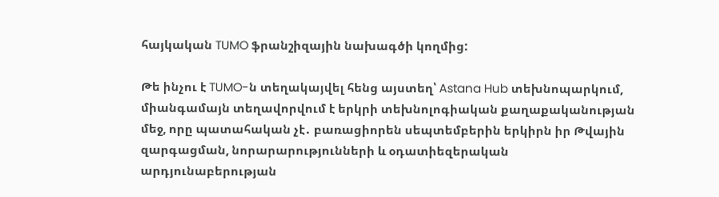հայկական TUMO ֆրանշիզային նախագծի կողմից:

Թե ինչու է TUMO-ն տեղակայվել հենց այստեղ՝ Astana Hub տեխնոպարկում, միանգամայն տեղավորվում է երկրի տեխնոլոգիական քաղաքականության մեջ, որը պատահական չէ․ բառացիորեն սեպտեմբերին երկիրն իր Թվային զարգացման, նորարարությունների և օդատիեզերական արդյունաբերության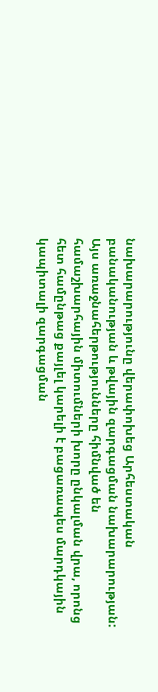նախարարությունը վերափոխեց Արհեստական բանականության և թվային զարգացման նախարարության: Այս առաջնահերթությունները հիմնված են համաշխարհային միտումների խորը ընկալման վրա, որոնց հետ համընթաց քայլել կարելի է բացառապես մարդկային կապիտալի զարգացման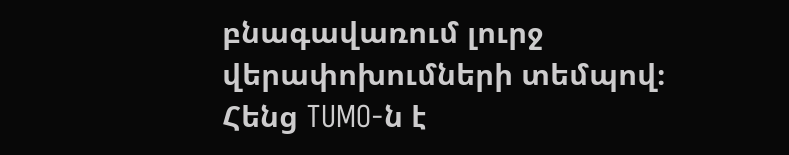բնագավառում լուրջ վերափոխումների տեմպով։ Հենց TUMO-ն է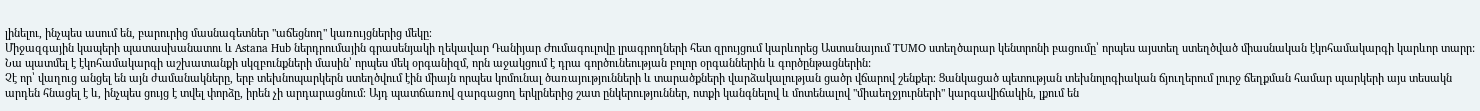լինելու, ինչպես ասում են, բարուրից մասնագետներ "աճեցնող" կառույցներից մեկը։
Միջազգային կապերի պատասխանատու և Astana Hub ներդրումային գրասենյակի ղեկավար Դանիյար Ժումագուլովը լրագրողների հետ զրույցում կարևորեց Աստանայում TUMO ստեղծարար կենտրոնի բացումը՝ որպես այստեղ ստեղծված միասնական էկոհամակարգի կարևոր տարր: Նա պատմել է էկոհամակարգի աշխատանքի սկզբունքների մասին՝ որպես մեկ օրգանիզմ, որն աջակցում է դրա գործունեության բոլոր օրգաններին և գործընթացներին:
Չէ որ՝ վաղուց անցել են այն ժամանակները, երբ տեխնոպարկերն ստեղծվում էին միայն որպես կոմունալ ծառայությունների և տարածքների վարձակալության ցածր վճարով շենքեր։ Ցանկացած պետության տեխնոլոգիական ճյուղերում լուրջ ճեղքման համար պարկերի այս տեսակն արդեն հնացել է և, ինչպես ցույց է տվել փորձը, իրեն չի արդարացնում։ Այդ պատճառով զարգացող երկրներից շատ ընկերություններ, ոտքի կանգնելով և մոտենալով "միաեղջյուրների" կարգավիճակին, լքում են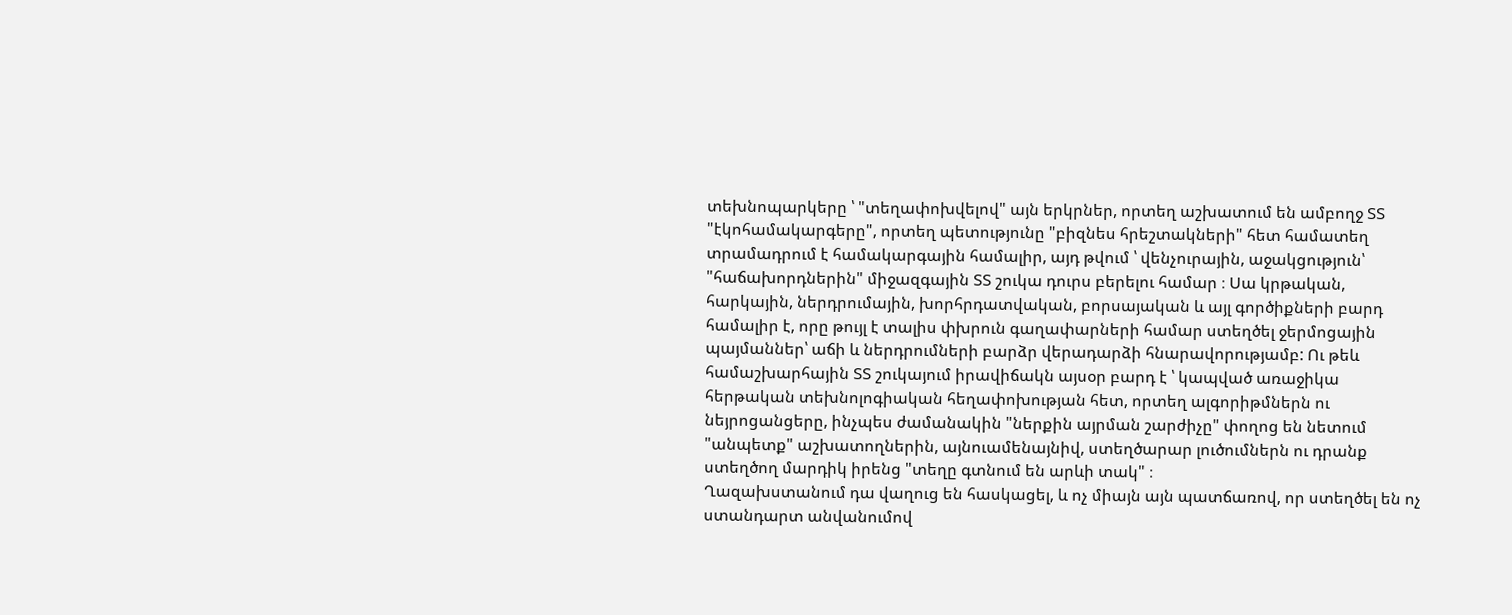տեխնոպարկերը ՝ "տեղափոխվելով" այն երկրներ, որտեղ աշխատում են ամբողջ ՏՏ "էկոհամակարգերը", որտեղ պետությունը "բիզնես հրեշտակների" հետ համատեղ տրամադրում է համակարգային համալիր, այդ թվում ՝ վենչուրային, աջակցություն՝ "հաճախորդներին" միջազգային ՏՏ շուկա դուրս բերելու համար ։ Սա կրթական, հարկային, ներդրումային, խորհրդատվական, բորսայական և այլ գործիքների բարդ համալիր է, որը թույլ է տալիս փխրուն գաղափարների համար ստեղծել ջերմոցային պայմաններ՝ աճի և ներդրումների բարձր վերադարձի հնարավորությամբ: Ու թեև համաշխարհային ՏՏ շուկայում իրավիճակն այսօր բարդ է ՝ կապված առաջիկա հերթական տեխնոլոգիական հեղափոխության հետ, որտեղ ալգորիթմներն ու նեյրոցանցերը, ինչպես ժամանակին "ներքին այրման շարժիչը" փողոց են նետում "անպետք" աշխատողներին, այնուամենայնիվ, ստեղծարար լուծումներն ու դրանք ստեղծող մարդիկ իրենց "տեղը գտնում են արևի տակ" ։
Ղազախստանում դա վաղուց են հասկացել, և ոչ միայն այն պատճառով, որ ստեղծել են ոչ ստանդարտ անվանումով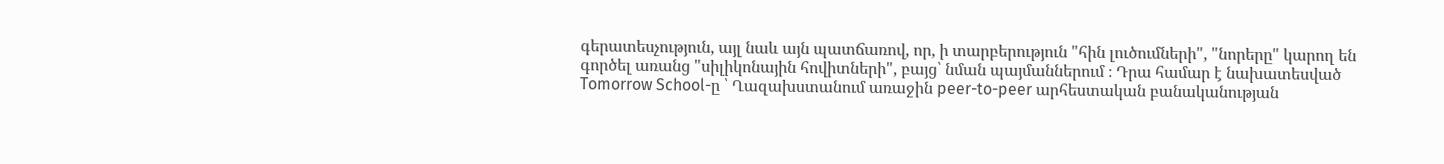գերատեսչություն, այլ նաև այն պատճառով, որ, ի տարբերություն "հին լուծումների", "նորերը" կարող են գործել առանց "սիլիկոնային հովիտների", բայց՝ նման պայմաններում ։ Դրա համար է նախատեսված Tomorrow School-ը ՝ Ղազախստանում առաջին peer-to-peer արհեստական բանականության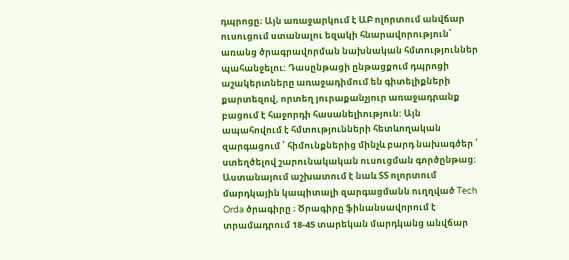դպրոցը։ Այն առաջարկում է ԱԲ ոլորտում անվճար ուսուցում ստանալու եզակի հնարավորություն՝ առանց ծրագրավորման նախնական հմտություններ պահանջելու: Դասընթացի ընթացքում դպրոցի աշակերտները առաջադիմում են գիտելիքների քարտեզով, որտեղ յուրաքանչյուր առաջադրանք բացում է հաջորդի հասանելիություն: Այն ապահովում է հմտությունների հետևողական զարգացում ՝ հիմունքներից մինչև բարդ նախագծեր ՝ ստեղծելով շարունակական ուսուցման գործընթաց: Աստանայում աշխատում է նաև ՏՏ ոլորտում մարդկային կապիտալի զարգացմանն ուղղված Tech Orda ծրագիրը ։ Ծրագիրը ֆինանսավորում է տրամադրում 18-45 տարեկան մարդկանց անվճար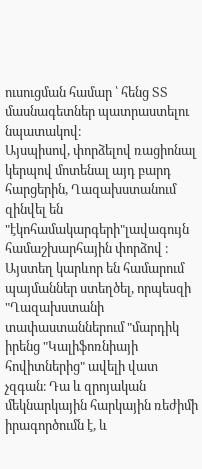ուսուցման համար ՝ հենց ՏՏ մասնագետներ պատրաստելու նպատակով։
Այսպիսով, փորձելով ռացիոնալ կերպով մոտենալ այդ բարդ հարցերին, Ղազախստանում զինվել են "էկոհամակարգերի"լավագույն համաշխարհային փորձով ։ Այստեղ կարևոր են համարում պայմաններ ստեղծել, որպեսզի "Ղազախստանի տափաստաններում "մարդիկ իրենց "Կալիֆոռնիայի հովիտներից" ավելի վատ չզգան։ Դա և զրոյական մեկնարկային հարկային ռեժիմի իրագործումն է, և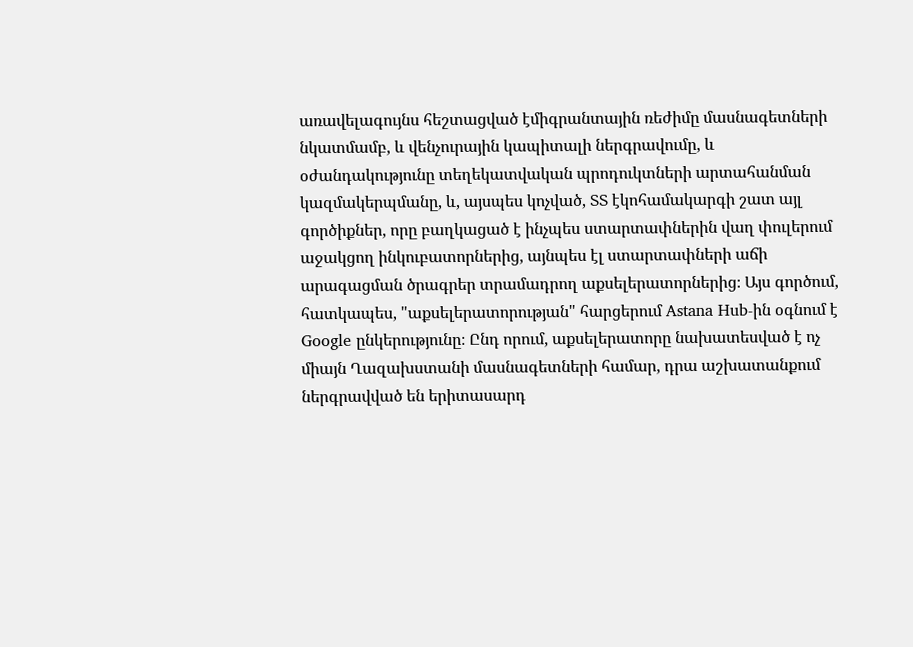առավելագույնս հեշտացված էմիգրանտային ռեժիմը մասնագետների նկատմամբ, և վենչուրային կապիտալի ներգրավումը, և օժանդակությունը տեղեկատվական պրոդուկտների արտահանման կազմակերպմանը, և, այսպես կոչված, ՏՏ էկոհամակարգի շատ այլ գործիքներ, որը բաղկացած է ինչպես ստարտափներին վաղ փուլերում աջակցող ինկուբատորներից, այնպես էլ ստարտափների աճի արագացման ծրագրեր տրամադրող աքսելերատորներից։ Այս գործում, հատկապես, "աքսելերատորության" հարցերում Astana Hub-ին օգնում է Google ընկերությունը։ Ընդ որում, աքսելերատորը նախատեսված է ոչ միայն Ղազախստանի մասնագետների համար, դրա աշխատանքում ներգրավված են երիտասարդ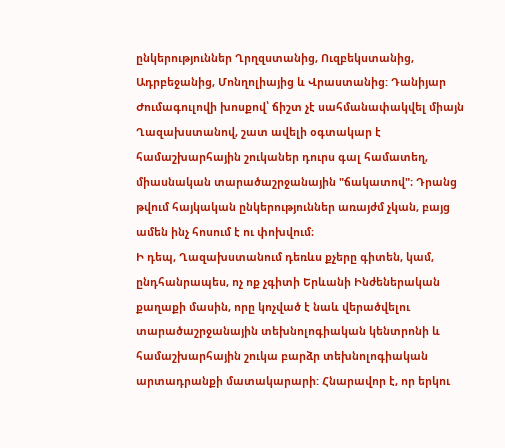ընկերություններ Ղրղզստանից, Ուզբեկստանից, Ադրբեջանից, Մոնղոլիայից և Վրաստանից: Դանիյար Ժումագուլովի խոսքով՝ ճիշտ չէ սահմանափակվել միայն Ղազախստանով, շատ ավելի օգտակար է համաշխարհային շուկաներ դուրս գալ համատեղ, միասնական տարածաշրջանային "ճակատով"։ Դրանց թվում հայկական ընկերություններ առայժմ չկան, բայց ամեն ինչ հոսում է ու փոխվում։
Ի դեպ, Ղազախստանում դեռևս քչերը գիտեն, կամ, ընդհանրապես, ոչ ոք չգիտի Երևանի Ինժեներական քաղաքի մասին, որը կոչված է նաև վերածվելու տարածաշրջանային տեխնոլոգիական կենտրոնի և համաշխարհային շուկա բարձր տեխնոլոգիական արտադրանքի մատակարարի: Հնարավոր է, որ երկու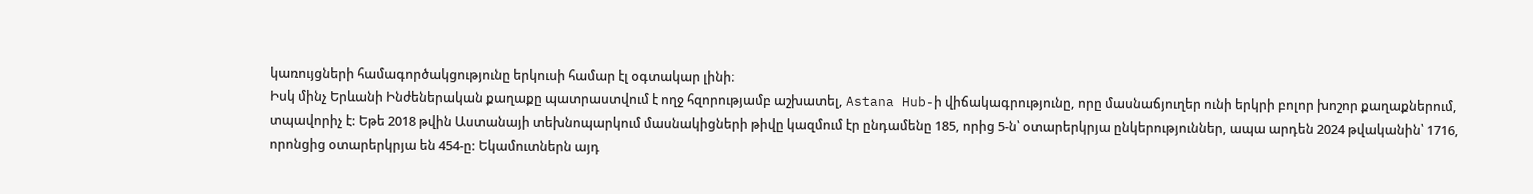կառույցների համագործակցությունը երկուսի համար էլ օգտակար լինի։
Իսկ մինչ Երևանի Ինժեներական քաղաքը պատրաստվում է ողջ հզորությամբ աշխատել, Astana Hub-ի վիճակագրությունը, որը մասնաճյուղեր ունի երկրի բոլոր խոշոր քաղաքներում, տպավորիչ է: Եթե 2018 թվին Աստանայի տեխնոպարկում մասնակիցների թիվը կազմում էր ընդամենը 185, որից 5-ն՝ օտարերկրյա ընկերություններ, ապա արդեն 2024 թվականին՝ 1716, որոնցից օտարերկրյա են 454-ը: Եկամուտներն այդ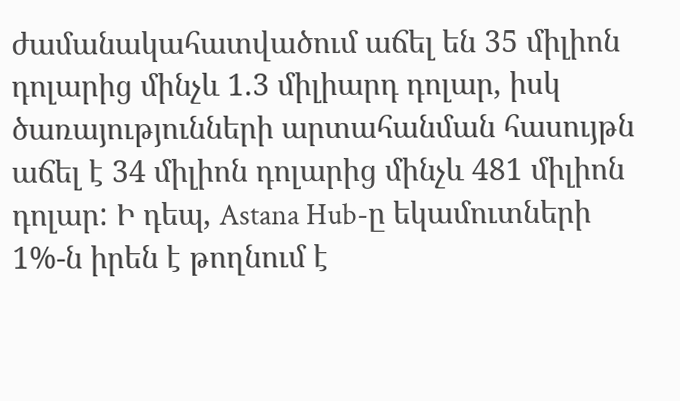ժամանակահատվածում աճել են 35 միլիոն դոլարից մինչև 1.3 միլիարդ դոլար, իսկ ծառայությունների արտահանման հասույթն աճել է 34 միլիոն դոլարից մինչև 481 միլիոն դոլար: Ի դեպ, Astana Hub-ը եկամուտների 1%-ն իրեն է թողնում է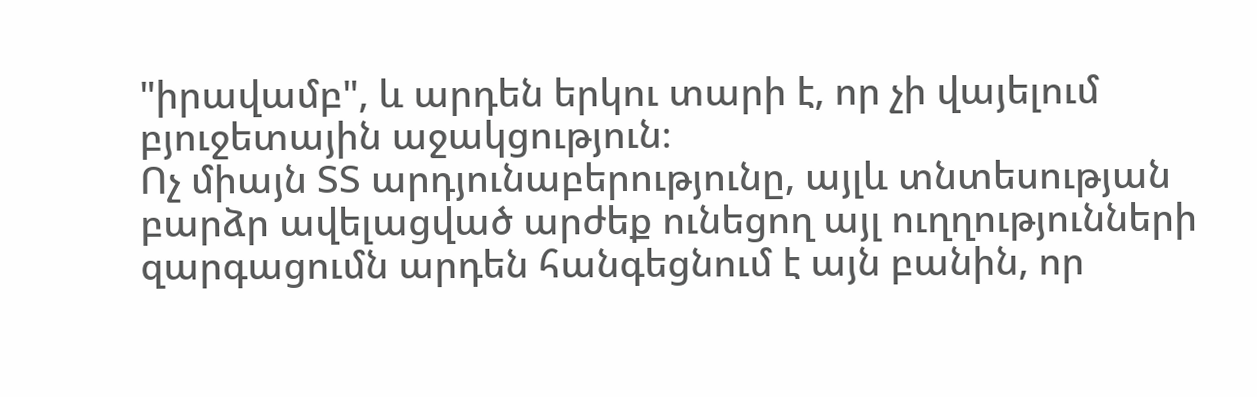"իրավամբ", և արդեն երկու տարի է, որ չի վայելում բյուջետային աջակցություն։
Ոչ միայն ՏՏ արդյունաբերությունը, այլև տնտեսության բարձր ավելացված արժեք ունեցող այլ ուղղությունների զարգացումն արդեն հանգեցնում է այն բանին, որ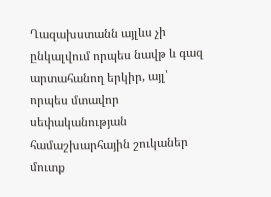Ղազախստանն այլևս չի ընկալվում որպես նավթ և գազ արտահանող երկիր, այլ՝ որպես մտավոր սեփականության համաշխարհային շուկաներ մուտք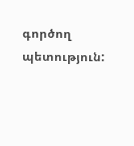գործող պետություն: